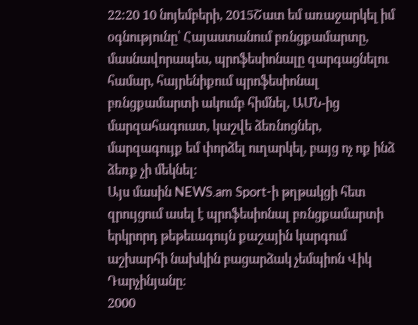22:20 10 նոյեմբերի, 2015Շատ եմ առաջարկել իմ օգնությունը՝ Հայաստանում բռնցքամարտը, մասնավորապես, պրոֆեսիոնալը զարգացնելու համար, հայրենիքում պրոֆեսիոնալ բռնցքամարտի ակումբ հիմնել, ԱՄՆ-ից մարզահագուստ, կաշվե ձեռնոցներ, մարզագույք եմ փորձել ուղարկել, բայց ոչ ոք ինձ ձեռք չի մեկնել:
Այս մասին NEWS.am Sport-ի թղթակցի հետ զրույցում ասել է պրոֆեսիոնալ բռնցքամարտի երկրորդ թեթեւագույն քաշային կարգում աշխարհի նախկին բացարձակ չեմպիոն Վիկ Դարչինյանը:
2000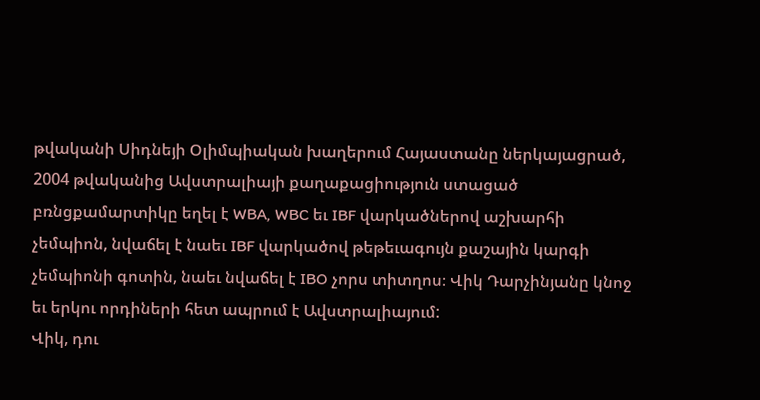թվականի Սիդնեյի Օլիմպիական խաղերում Հայաստանը ներկայացրած, 2004 թվականից Ավստրալիայի քաղաքացիություն ստացած բռնցքամարտիկը եղել է WBA, WBC եւ IBF վարկածներով աշխարհի չեմպիոն, նվաճել է նաեւ IBF վարկածով թեթեւագույն քաշային կարգի չեմպիոնի գոտին, նաեւ նվաճել է IBO չորս տիտղոս։ Վիկ Դարչինյանը կնոջ եւ երկու որդիների հետ ապրում է Ավստրալիայում:
Վիկ, դու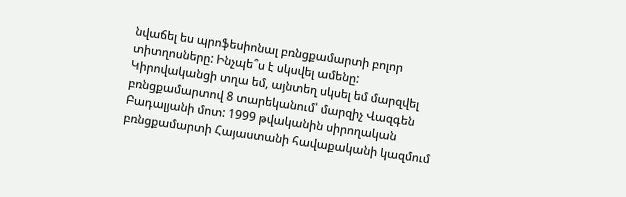նվաճել ես պրոֆեսիոնալ բռնցքամարտի բոլոր տիտղոսները: Ինչպե՞ս է սկսվել ամենը:
Կիրովականցի տղա եմ, այնտեղ սկսել եմ մարզվել բռնցքամարտով 8 տարեկանում՝ մարզիչ Վազգեն Բադալյանի մոտ: 1999 թվականին սիրողական բռնցքամարտի Հայաստանի հավաքականի կազմում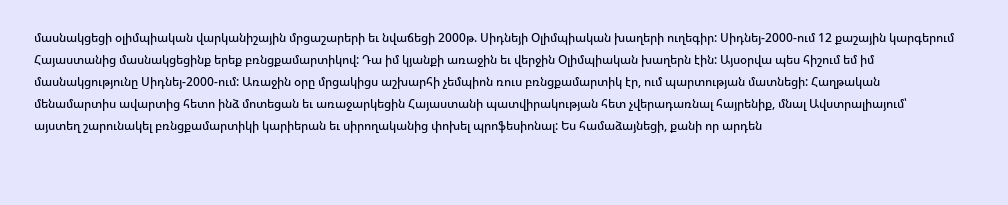մասնակցեցի օլիմպիական վարկանիշային մրցաշարերի եւ նվաճեցի 2000թ. Սիդնեյի Օլիմպիական խաղերի ուղեգիր: Սիդնեյ-2000-ում 12 քաշային կարգերում Հայաստանից մասնակցեցինք երեք բռնցքամարտիկով: Դա իմ կյանքի առաջին եւ վերջին Օլիմպիական խաղերն էին: Այսօրվա պես հիշում եմ իմ մասնակցությունը Սիդնեյ-2000-ում: Առաջին օրը մրցակիցս աշխարհի չեմպիոն ռուս բռնցքամարտիկ էր, ում պարտության մատնեցի: Հաղթական մենամարտիս ավարտից հետո ինձ մոտեցան եւ առաջարկեցին Հայաստանի պատվիրակության հետ չվերադառնալ հայրենիք, մնալ Ավստրալիայում՝ այստեղ շարունակել բռնցքամարտիկի կարիերան եւ սիրողականից փոխել պրոֆեսիոնալ: Ես համաձայնեցի, քանի որ արդեն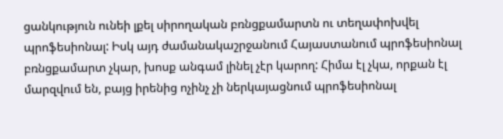ցանկություն ունեի լքել սիրողական բռնցքամարտն ու տեղափոխվել պրոֆեսիոնալ: Իսկ այդ ժամանակաշրջանում Հայաստանում պրոֆեսիոնալ բռնցքամարտ չկար, խոսք անգամ լինել չէր կարող: Հիմա էլ չկա, որքան էլ մարզվում են, բայց իրենից ոչինչ չի ներկայացնում պրոֆեսիոնալ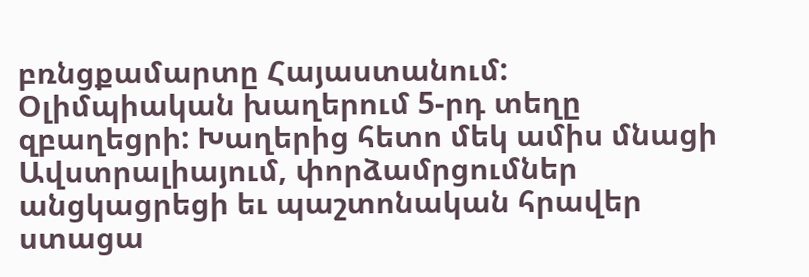բռնցքամարտը Հայաստանում:
Օլիմպիական խաղերում 5-րդ տեղը զբաղեցրի: Խաղերից հետո մեկ ամիս մնացի Ավստրալիայում, փորձամրցումներ անցկացրեցի եւ պաշտոնական հրավեր ստացա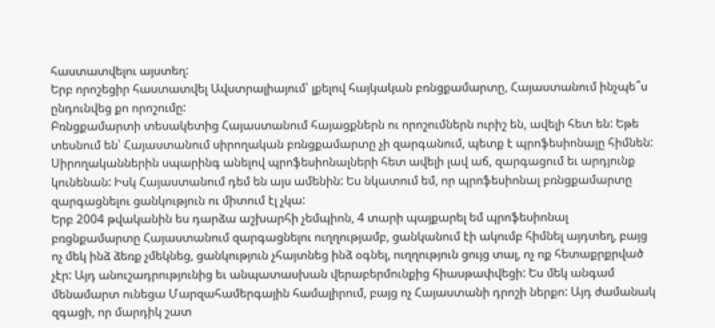հաստատվելու այստեղ:
Երբ որոշեցիր հաստատվել Ավստրալիայում՝ լքելով հայկական բռնցքամարտը, Հայաստանում ինչպե՞ս ընդունվեց քո որոշումը:
Բռնցքամարտի տեսակետից Հայաստանում հայացքներն ու որոշումներն ուրիշ են, ավելի հետ են: Եթե տեսնում են՝ Հայաստանում սիրողական բռնցքամարտը չի զարգանում, պետք է պրոֆեսիոնալը հիմնեն: Սիրողականներին սպարինգ անելով պրոֆեսիոնալների հետ ավելի լավ աճ, զարգացում եւ արդյունք կունենան: Իսկ Հայաստանում դեմ են այս ամենին: Ես նկատում եմ, որ պրոֆեսիոնալ բռնցքամարտը զարգացնելու ցանկություն ու միտում էլ չկա:
Երբ 2004 թվականին ես դարձա աշխարհի չեմպիոն, 4 տարի պայքարել եմ պրոֆեսիոնալ բռցնքամարտը Հայաստանում զարգացնելու ուղղությամբ, ցանկանում էի ակումբ հիմնել այդտեղ, բայց ոչ մեկ ինձ ձեռք չմեկնեց, ցանկություն չհայտնեց ինձ օգնել, ուղղություն ցույց տալ, ոչ ոք հետաքրքրված չէր: Այդ անուշադրությունից եւ անպատասխան վերաբերմունքից հիասթափվեցի: Ես մեկ անգամ մենամարտ ունեցա Մարզահամերգային համալիրում, բայց ոչ Հայաստանի դրոշի ներքո: Այդ ժամանակ զգացի, որ մարդիկ շատ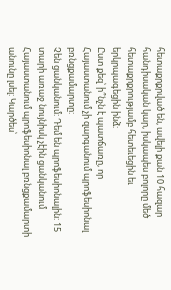հետաքրքրված են, ավելի քան 10 հազար հանդիսական կար, իսկապես բոլորը մեծ հետաքրքրությամբ հետեւեցին եւ երկրպագեցին ինձ:
Ըստ քեզ՝ ի՞նչն է պատճառը, որ Հայաստանում չի զարգանում պրոֆեսիոնալ բռնցքամարտը:
Չեն ցանկանում: Դեմ են պրոֆեսիոնալին: 15 տարի առաջ նույնիսկ չէին ցանկանում Հայաստանում պրոֆեսիոնալ բռնցքամարտի անունը լսել: Կարծես՝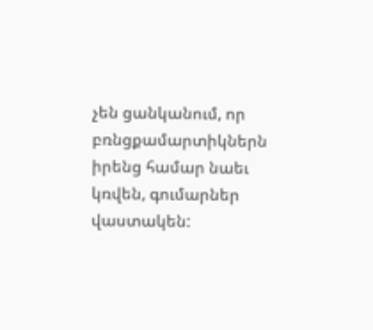չեն ցանկանում, որ բռնցքամարտիկներն իրենց համար նաեւ կռվեն, գումարներ վաստակեն: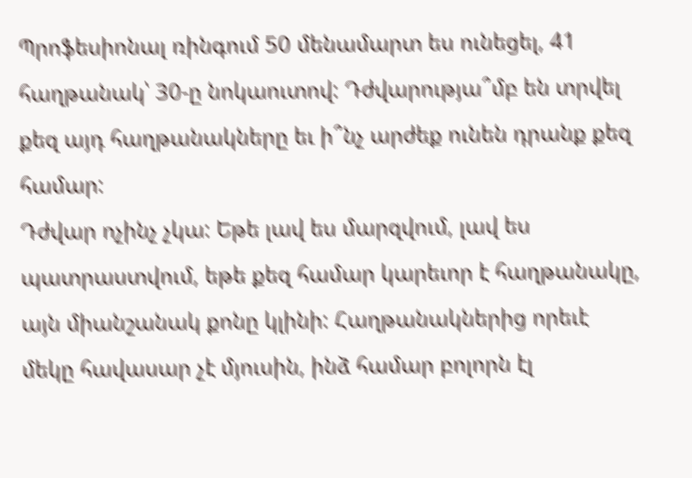Պրոֆեսիոնալ ռինգում 50 մենամարտ ես ունեցել, 41 հաղթանակ՝ 30-ը նոկաուտով: Դժվարությա՞մբ են տրվել քեզ այդ հաղթանակները եւ ի՞նչ արժեք ունեն դրանք քեզ համար:
Դժվար ոչինչ չկա: Եթե լավ ես մարզվում, լավ ես պատրաստվում, եթե քեզ համար կարեւոր է հաղթանակը, այն միանշանակ քոնը կլինի: Հաղթանակներից որեւէ մեկը հավասար չէ մյուսին, ինձ համար բոլորն էլ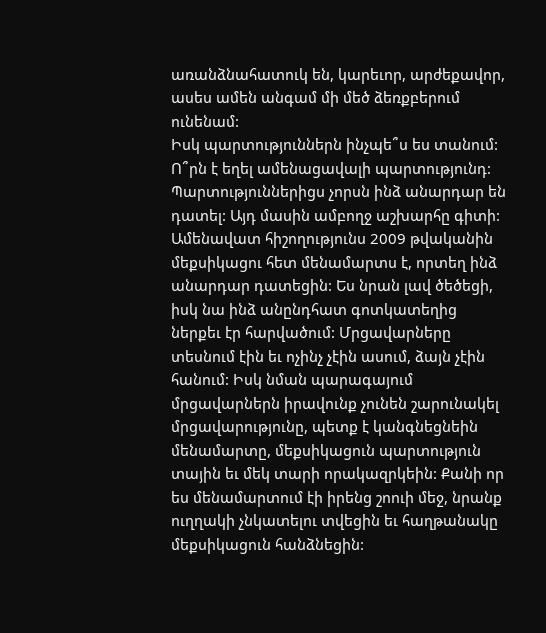առանձնահատուկ են, կարեւոր, արժեքավոր, ասես ամեն անգամ մի մեծ ձեռքբերում ունենամ:
Իսկ պարտություններն ինչպե՞ս ես տանում: Ո՞րն է եղել ամենացավալի պարտությունդ:
Պարտություններիցս չորսն ինձ անարդար են դատել: Այդ մասին ամբողջ աշխարհը գիտի: Ամենավատ հիշողությունս 2009 թվականին մեքսիկացու հետ մենամարտս է, որտեղ ինձ անարդար դատեցին: Ես նրան լավ ծեծեցի, իսկ նա ինձ անընդհատ գոտկատեղից ներքեւ էր հարվածում: Մրցավարները տեսնում էին եւ ոչինչ չէին ասում, ձայն չէին հանում: Իսկ նման պարագայում մրցավարներն իրավունք չունեն շարունակել մրցավարությունը, պետք է կանգնեցնեին մենամարտը, մեքսիկացուն պարտություն տային եւ մեկ տարի որակազրկեին: Քանի որ ես մենամարտում էի իրենց շոուի մեջ, նրանք ուղղակի չնկատելու տվեցին եւ հաղթանակը մեքսիկացուն հանձնեցին: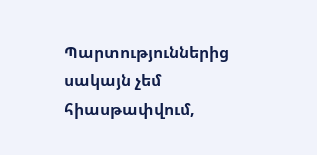Պարտություններից սակայն չեմ հիասթափվում,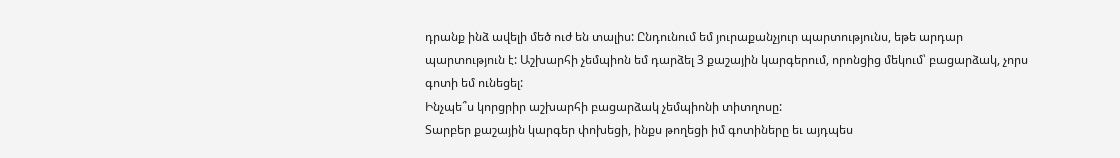դրանք ինձ ավելի մեծ ուժ են տալիս: Ընդունում եմ յուրաքանչյուր պարտությունս, եթե արդար պարտություն է: Աշխարհի չեմպիոն եմ դարձել 3 քաշային կարգերում, որոնցից մեկում՝ բացարձակ, չորս գոտի եմ ունեցել:
Ինչպե՞ս կորցրիր աշխարհի բացարձակ չեմպիոնի տիտղոսը:
Տարբեր քաշային կարգեր փոխեցի, ինքս թողեցի իմ գոտիները եւ այդպես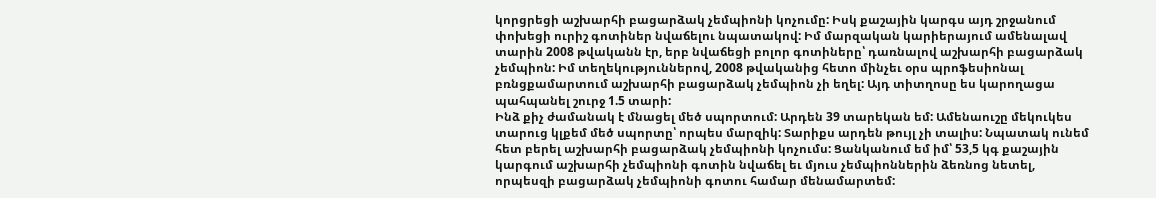կորցրեցի աշխարհի բացարձակ չեմպիոնի կոչումը: Իսկ քաշային կարգս այդ շրջանում փոխեցի ուրիշ գոտիներ նվաճելու նպատակով: Իմ մարզական կարիերայում ամենալավ տարին 2008 թվականն էր, երբ նվաճեցի բոլոր գոտիները՝ դառնալով աշխարհի բացարձակ չեմպիոն: Իմ տեղեկություններով, 2008 թվականից հետո մինչեւ օրս պրոֆեսիոնալ բռնցքամարտում աշխարհի բացարձակ չեմպիոն չի եղել: Այդ տիտղոսը ես կարողացա պահպանել շուրջ 1.5 տարի:
Ինձ քիչ ժամանակ է մնացել մեծ սպորտում: Արդեն 39 տարեկան եմ: Ամենաուշը մեկուկես տարուց կլքեմ մեծ սպորտը՝ որպես մարզիկ: Տարիքս արդեն թույլ չի տալիս: Նպատակ ունեմ հետ բերել աշխարհի բացարձակ չեմպիոնի կոչումս: Ցանկանում եմ իմ՝ 53,5 կգ քաշային կարգում աշխարհի չեմպիոնի գոտին նվաճել եւ մյուս չեմպիոններին ձեռնոց նետել, որպեսզի բացարձակ չեմպիոնի գոտու համար մենամարտեմ: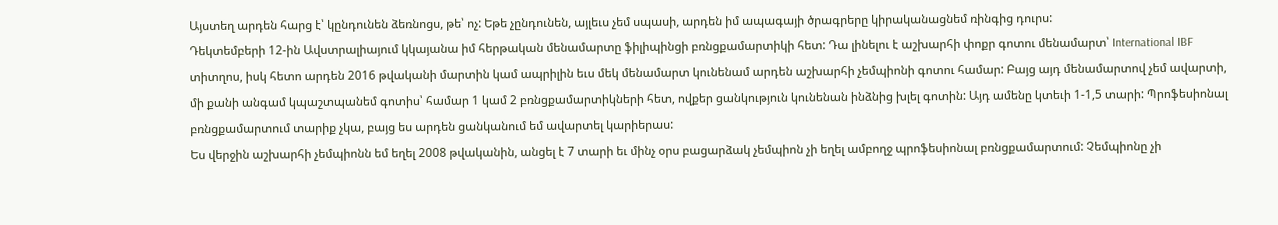Այստեղ արդեն հարց է՝ կընդունեն ձեռնոցս, թե՝ ոչ: Եթե չընդունեն, այլեւս չեմ սպասի, արդեն իմ ապագայի ծրագրերը կիրականացնեմ ռինգից դուրս:
Դեկտեմբերի 12-ին Ավստրալիայում կկայանա իմ հերթական մենամարտը ֆիլիպինցի բռնցքամարտիկի հետ: Դա լինելու է աշխարհի փոքր գոտու մենամարտ՝ International IBF տիտղոս, իսկ հետո արդեն 2016 թվականի մարտին կամ ապրիլին եւս մեկ մենամարտ կունենամ արդեն աշխարհի չեմպիոնի գոտու համար: Բայց այդ մենամարտով չեմ ավարտի, մի քանի անգամ կպաշտպանեմ գոտիս՝ համար 1 կամ 2 բռնցքամարտիկների հետ, ովքեր ցանկություն կունենան ինձնից խլել գոտին: Այդ ամենը կտեւի 1-1,5 տարի: Պրոֆեսիոնալ բռնցքամարտում տարիք չկա, բայց ես արդեն ցանկանում եմ ավարտել կարիերաս:
Ես վերջին աշխարհի չեմպիոնն եմ եղել 2008 թվականին, անցել է 7 տարի եւ մինչ օրս բացարձակ չեմպիոն չի եղել ամբողջ պրոֆեսիոնալ բռնցքամարտում: Չեմպիոնը չի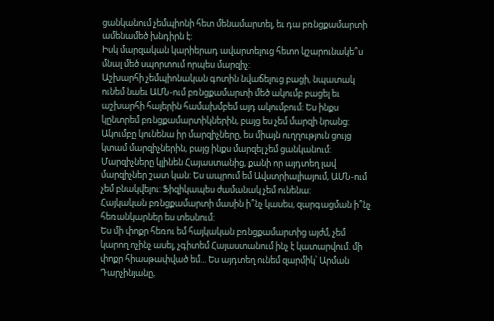ցանկանում չեմպիոնի հետ մենամարտել, եւ դա բռնցքամարտի ամենամեծ խնդիրն է:
Իսկ մարզական կարիերադ ավարտելուց հետո կշարունակե՞ս մնալ մեծ սպորտում որպես մարզիչ:
Աշխարհի չեմպիոնական գոտին նվաճելուց բացի, նպատակ ունեմ նաեւ ԱՄՆ-ում բռնցքամարտի մեծ ակումբ բացել եւ աշխարհի հայերին համախմբեմ այդ ակումբում: Ես ինքս կընտրեմ բռնցքամարտիկներին, բայց ես չեմ մարզի նրանց: Ակումբը կունենա իր մարզիչները, ես միայն ուղղություն ցույց կտամ մարզիչներին, բայց ինքս մարզել չեմ ցանկանում: Մարզիչները կլինեն Հայաստանից, քանի որ այդտեղ լավ մարզիչներ շատ կան: Ես ապրում եմ Ավստրիալիայում, ԱՄՆ-ում չեմ բնակվելու: Ֆիզիկապես ժամանակ չեմ ունենա:
Հայկական բռնցքամարտի մասին ի՞նչ կասես, զարգացման ի՞նչ հեռանկարներ ես տեսնում:
Ես մի փոքր հեռու եմ հայկական բռնցքամարտից այժմ, չեմ կարող ոչինչ ասել, չգիտեմ Հայաստանում ինչ է կատարվում. մի փոքր հիասթափված եմ... Ես այդտեղ ունեմ զարմիկ՝ Արման Դարչինյանը,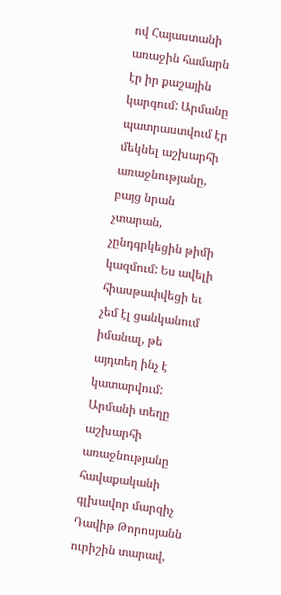ով Հայաստանի առաջին համարն էր իր քաշային կարգում: Արմանը պատրաստվում էր մեկնել աշխարհի առաջնությանը, բայց նրան չտարան, չընդգրկեցին թիմի կազմում: Ես ավելի հիասթափվեցի եւ չեմ էլ ցանկանում իմանալ, թե այդտեղ ինչ է կատարվում: Արմանի տեղը աշխարհի առաջնությանը հավաքականի գլխավոր մարզիչ Դավիթ Թորոսյանն ուրիշին տարավ,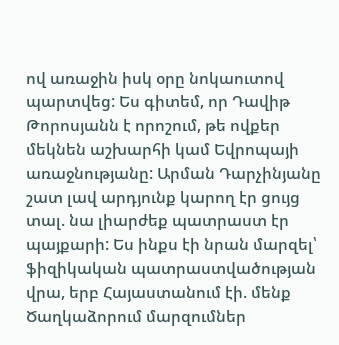ով առաջին իսկ օրը նոկաուտով պարտվեց: Ես գիտեմ, որ Դավիթ Թորոսյանն է որոշում, թե ովքեր մեկնեն աշխարհի կամ Եվրոպայի առաջնությանը: Արման Դարչինյանը շատ լավ արդյունք կարող էր ցույց տալ. նա լիարժեք պատրաստ էր պայքարի: Ես ինքս էի նրան մարզել՝ ֆիզիկական պատրաստվածության վրա, երբ Հայաստանում էի. մենք Ծաղկաձորում մարզումներ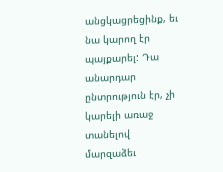անցկացրեցինք, եւ նա կարող էր պայքարել: Դա անարդար ընտրություն էր, չի կարելի առաջ տանելով մարզաձեւ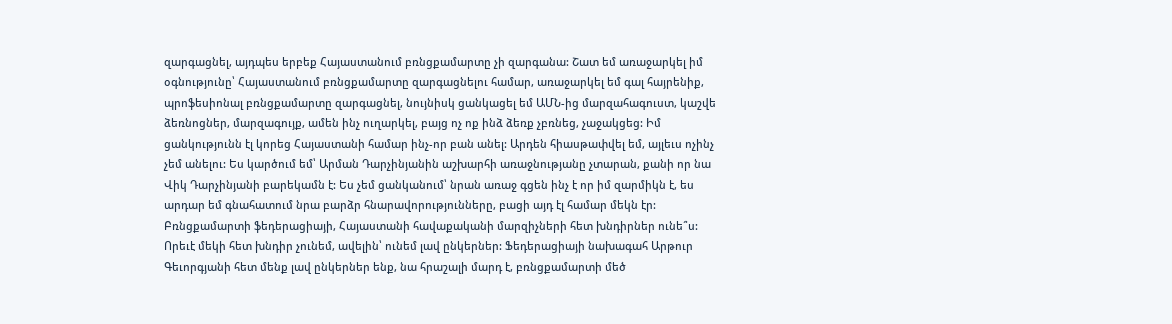զարգացնել, այդպես երբեք Հայաստանում բռնցքամարտը չի զարգանա: Շատ եմ առաջարկել իմ օգնությունը՝ Հայաստանում բռնցքամարտը զարգացնելու համար, առաջարկել եմ գալ հայրենիք, պրոֆեսիոնալ բռնցքամարտը զարգացնել, նույնիսկ ցանկացել եմ ԱՄՆ-ից մարզահագուստ, կաշվե ձեռնոցներ, մարզագույք, ամեն ինչ ուղարկել, բայց ոչ ոք ինձ ձեռք չբռնեց, չաջակցեց: Իմ ցանկությունն էլ կորեց Հայաստանի համար ինչ-որ բան անել: Արդեն հիասթափվել եմ, այլեւս ոչինչ չեմ անելու: Ես կարծում եմ՝ Արման Դարչինյանին աշխարհի առաջնությանը չտարան, քանի որ նա Վիկ Դարչինյանի բարեկամն է: Ես չեմ ցանկանում՝ նրան առաջ գցեն ինչ է որ իմ զարմիկն է, ես արդար եմ գնահատում նրա բարձր հնարավորությունները, բացի այդ էլ համար մեկն էր:
Բռնցքամարտի ֆեդերացիայի, Հայաստանի հավաքականի մարզիչների հետ խնդիրներ ունե՞ս:
Որեւէ մեկի հետ խնդիր չունեմ, ավելին՝ ունեմ լավ ընկերներ: Ֆեդերացիայի նախագահ Արթուր Գեւորգյանի հետ մենք լավ ընկերներ ենք, նա հրաշալի մարդ է, բռնցքամարտի մեծ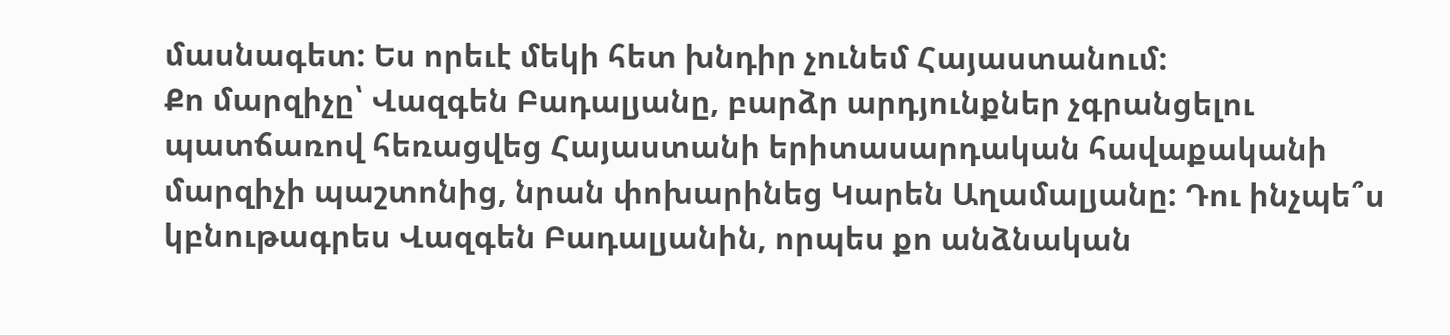մասնագետ: Ես որեւէ մեկի հետ խնդիր չունեմ Հայաստանում:
Քո մարզիչը՝ Վազգեն Բադալյանը, բարձր արդյունքներ չգրանցելու պատճառով հեռացվեց Հայաստանի երիտասարդական հավաքականի մարզիչի պաշտոնից, նրան փոխարինեց Կարեն Աղամալյանը: Դու ինչպե՞ս կբնութագրես Վազգեն Բադալյանին, որպես քո անձնական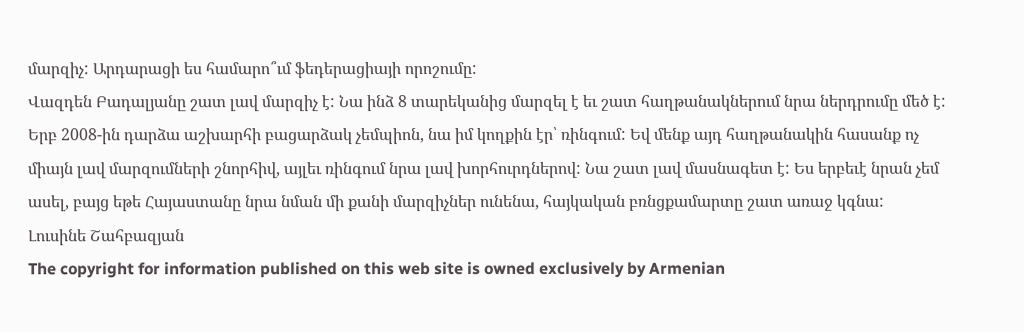մարզիչ: Արդարացի ես համարո՞ւմ ֆեդերացիայի որոշումը:
Վազդեն Բադալյանը շատ լավ մարզիչ է: Նա ինձ 8 տարեկանից մարզել է եւ շատ հաղթանակներում նրա ներդրումը մեծ է: Երբ 2008-ին դարձա աշխարհի բացարձակ չեմպիոն, նա իմ կողքին էր՝ ռինգում: Եվ մենք այդ հաղթանակին հասանք ոչ միայն լավ մարզումների շնորհիվ, այլեւ ռինգում նրա լավ խորհուրդներով: Նա շատ լավ մասնագետ է: Ես երբեւէ նրան չեմ ասել, բայց եթե Հայաստանը նրա նման մի քանի մարզիչներ ունենա, հայկական բռնցքամարտը շատ առաջ կգնա:
Լուսինե Շահբազյան
The copyright for information published on this web site is owned exclusively by Armenian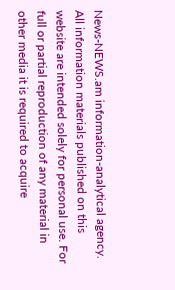News-NEWS.am information-analytical agency. All information materials published on this website are intended solely for personal use. For full or partial reproduction of any material in other media it is required to acquire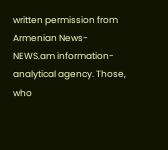written permission from Armenian News-NEWS.am information-analytical agency. Those, who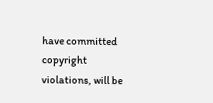have committed copyright violations, will be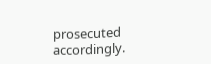prosecuted accordingly.